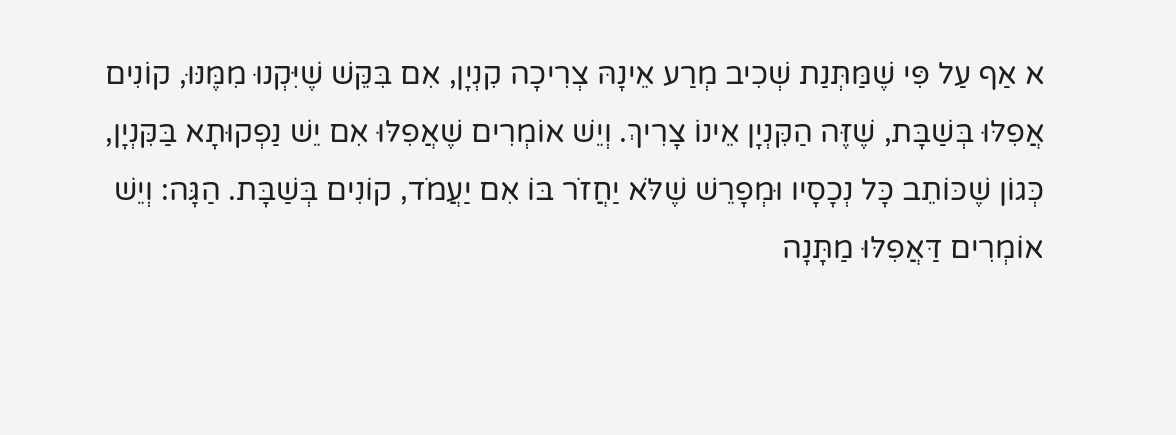א אַף עַל פִּי שֶׁמַּתְּנַת שְׁכִיב מְרַע אֵינָהּ צְרִיכָה קִנְיָן, אִם בִּקֵּשׁ שֶׁיִּקְנוּ מִמֶּנּוּ, קוֹנִים אֲפִלּוּ בְּשַׁבָּת, שֶׁזֶּה הַקִּנְיָן אֵינוֹ צָרִיךְ. וְיֵשׁ אוֹמְרִים שֶׁאֲפִלּוּ אִם יֵשׁ נַפְקוּתָא בַּקִּנְיָן, כְּגוֹן שֶׁכּוֹתֵב כָּל נְכָסָיו וּמְפָרֵשׁ שֶׁלֹּא יַחֲזֹר בּוֹ אִם יַעֲמֹד, קוֹנִים בְּשַׁבָּת. הַגָּה: וְיֵשׁ אוֹמְרִים דַּאֲפִלּוּ מַתָּנָה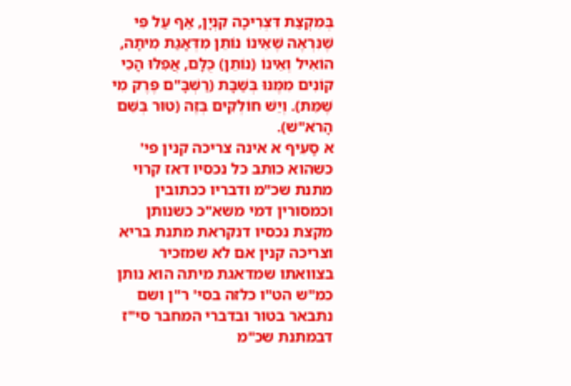בְּמִקְצַת דִּצְרִיכָה קִנְיָן, אַף עַל פִּי שֶׁנִּרְאֶה שֶׁאֵינוֹ נוֹתֵן מִדְּאָגַת מִיתָה, הוֹאִיל וְאֵינוֹ (נוֹתֵן) כֻּלָּם, אֲפִלּוּ הָכִי קוֹנִים מִמֶּנּוּ בְּשַׁבָּת (רַשְׁבָּ"ם פֶּרֶק מִי שֶׁמֵּת). וְיֵשׁ חוֹלְקִים בְּזֶה (טוּר בְּשֵׁם הָרֹא"שׁ).
א סָעִיף א אינה צריכה קנין פי' כשהוא כותב כל נכסיו דאז קרוי מתנת שכ"מ ודבריו ככתובין וכמסורין דמי משא"כ כשנותן מקצת נכסיו דנקראת מתנת בריא וצריכה קנין אם לא שמזכיר בצוואתו שמדאגת מיתה הוא נותן כמ"ש הט"ו כלזה בסי' ר"ן ושם נתבאר בטור ובדברי המחבר סי"ז דבמתנת שכ"מ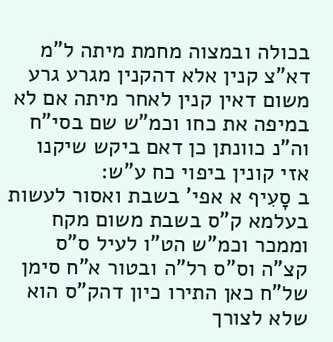בכולה ובמצוה מחמת מיתה ל"מ דא"צ קנין אלא דהקנין מגרע גרע משום דאין קנין לאחר מיתה אם לא במיפה את כחו וכמ"ש שם בסי"ח וה"נ כוונתן כן דאם ביקש שיקנו אזי קונין ביפוי כח ע"ש:
ב סָעִיף א אפי' בשבת ואסור לעשות בעלמא ק"ס בשבת משום מקח וממכר וכמ"ש הט"ו לעיל ס"ס קצ"ה וס"ס רל"ה ובטור א"ח סימן של"ח כאן התירו כיון דהק"ס הוא שלא לצורך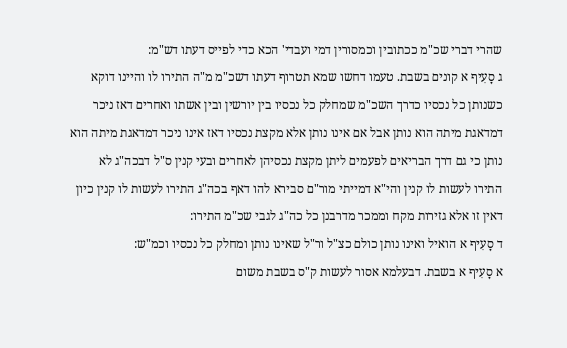שהרי דברי שכ"מ ככתובין וכמסורין דמי ועבדי' הכא כדי לפייס דעתו דש"מ:
ג סָעִיף א קונים בשבת. טעמו דחשו שמא תטרוף דעתו דשכ"מ מ"ה התירו לו והיינו דוקא כשנותן כל נכסיו כדרך השכ"מ שמחלק כל נכסיו בין יורשין ובין אשתו ואחרים דאז ניכר דמדאגת מיתה הוא נותן אבל אם אינו נותן אלא מקצת נכסיו דאז אינו ניכר דמדאגת מיתה הוא נותן כי גם דרך הבריאים לפעמים ליתן מקצת נכסיהן לאחרים ובעי קנין ס"ל דבכה"ג לא התירו לעשות לו קנין והי"א דמייתי מור"ם סבירא להו דאף בכה"ג התירו לעשות לו קנין כיון דאין זו אלא גזירות מקח וממכר מדרבנן כל כה"ג לגבי שכ"מ התירו:
ד סָעִיף א הואיל ואינו נותן כולם כצ"ל ור"ל שאינו נותן ומחלק כל נכסיו וכמ"ש:
א סָעִיף א בשבת. דבעלמא אסור לעשות ק"ס בשבת משום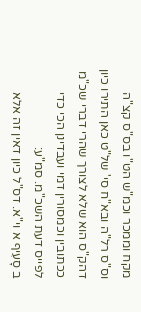מקח וממכר וכמ"ש הט"ו בס"ס קצ"ה וס"ס רל"ה ובא"ח סי' של"ט כאן התירו כיון דהק"ס הוא שלא לצורך שהרי דברי שכ"מ ככתובין וכמסורין דמי ועבדינן הכי כדי לפייס דעת השכ"מ. סמ"ע:
ב סָעִיף א וי"א. דס"ל כיון דאין זה אלא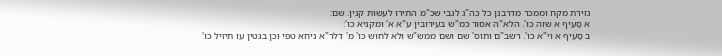גזירת מקח וממכר מדרבנן כל כה"ג לגבי שכ"מ התירו לעשות קנין. שם:
א סָעִיף א שזה כו'. הלא"ה אסור כמ"ש בעירובין ע"א א' ומקניא כו':
ב סָעִיף א וי"א כו'. רשב"ם ותוס' שם ושם ממש"ש ולא לחוש כו' מ' דלר"א ניחא טפי וכן בגטין עו תיזיל כו'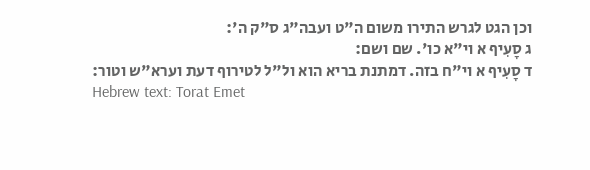וכן הגט לגרש התירו משום ה"ט ועבה"ג ס"ק ה':
ג סָעִיף א וי"א כו'. שם ושם:
ד סָעִיף א וי"ח בזה. דמתנת בריא הוא ול"ל לטירוף דעת וערא"ש וטור:
Hebrew text: Torat Emet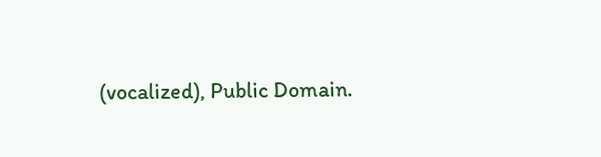(vocalized), Public Domain.